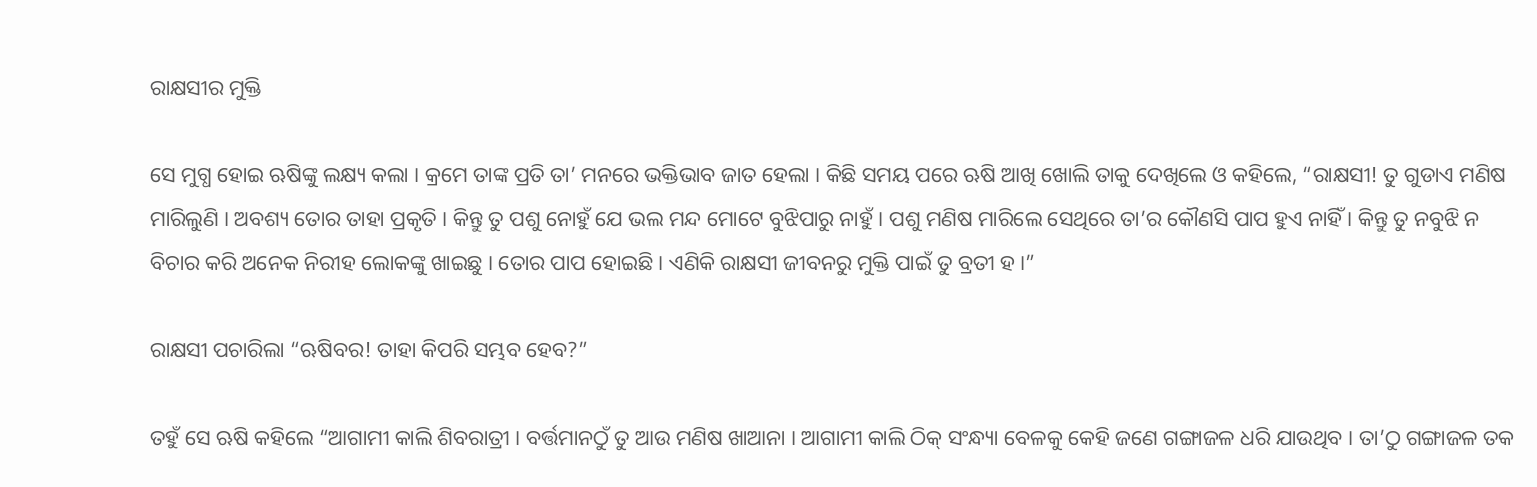ରାକ୍ଷସୀର ମୁକ୍ତି

ସେ ମୁଗ୍ଧ ହୋଇ ଋଷିଙ୍କୁ ଲକ୍ଷ୍ୟ କଲା । କ୍ରମେ ତାଙ୍କ ପ୍ରତି ତା’ ମନରେ ଭକ୍ତିଭାବ ଜାତ ହେଲା । କିଛି ସମୟ ପରେ ଋଷି ଆଖି ଖୋଲି ତାକୁ ଦେଖିଲେ ଓ କହିଲେ, “ରାକ୍ଷସୀ! ତୁ ଗୁଡାଏ ମଣିଷ ମାରିଲୁଣି । ଅବଶ୍ୟ ତୋର ତାହା ପ୍ରକୃତି । କିନ୍ତୁ ତୁ ପଶୁ ନୋହୁଁ ଯେ ଭଲ ମନ୍ଦ ମୋଟେ ବୁଝିପାରୁ ନାହୁଁ । ପଶୁ ମଣିଷ ମାରିଲେ ସେଥିରେ ତା’ର କୌଣସି ପାପ ହୁଏ ନାହିଁ । କିନ୍ତୁ ତୁ ନବୁଝି ନ ବିଚାର କରି ଅନେକ ନିରୀହ ଲୋକଙ୍କୁ ଖାଇଛୁ । ତୋର ପାପ ହୋଇଛି । ଏଣିକି ରାକ୍ଷସୀ ଜୀବନରୁ ମୁକ୍ତି ପାଇଁ ତୁ ବ୍ରତୀ ହ ।”

ରାକ୍ଷସୀ ପଚାରିଲା “ଋଷିବର! ତାହା କିପରି ସମ୍ଭବ ହେବ?”

ତହୁଁ ସେ ଋଷି କହିଲେ “ଆଗାମୀ କାଲି ଶିବରାତ୍ରୀ । ବର୍ତ୍ତମାନଠୁଁ ତୁ ଆଉ ମଣିଷ ଖାଆନା । ଆଗାମୀ କାଲି ଠିକ୍ ସଂନ୍ଧ୍ୟା ବେଳକୁ କେହି ଜଣେ ଗଙ୍ଗାଜଳ ଧରି ଯାଉଥିବ । ତା’ଠୁ ଗଙ୍ଗାଜଳ ତକ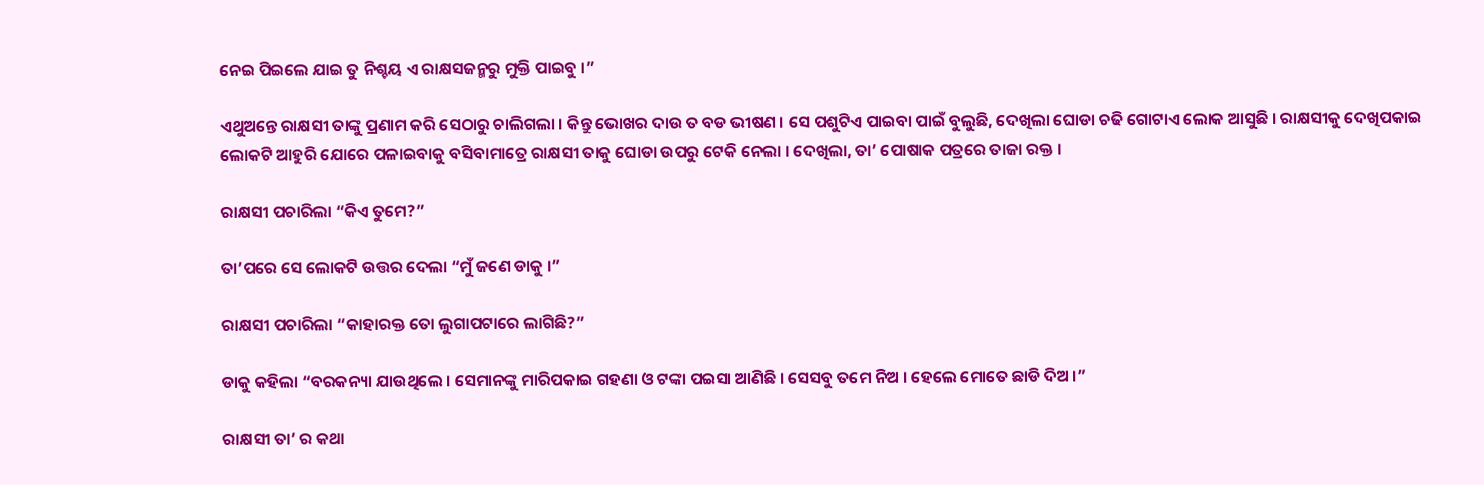ନେଇ ପିଇଲେ ଯାଇ ତୁ ନିଶ୍ଚୟ ଏ ରାକ୍ଷସଜନ୍ମରୁ ମୁକ୍ତି ପାଇବୁ ।”

ଏଥୁଅନ୍ତେ ରାକ୍ଷସୀ ତାଙ୍କୁ ପ୍ରଣାମ କରି ସେଠାରୁ ଚାଲିଗଲା । କିନ୍ତୁ ଭୋଖର ଦାଉ ତ ବଡ ଭୀଷଣ । ସେ ପଶୁଟିଏ ପାଇବା ପାଇଁ ବୁଲୁଛି, ଦେଖିଲା ଘୋଡା ଚଢି ଗୋଟାଏ ଲୋକ ଆସୁଛି । ରାକ୍ଷସୀକୁ ଦେଖିପକାଇ ଲୋକଟି ଆହୁରି ଯୋରେ ପଳାଇବାକୁ ବସିବାମାତ୍ରେ ରାକ୍ଷସୀ ତାକୁ ଘୋଡା ଉପରୁ ଟେକି ନେଲା । ଦେଖିଲା, ତା’ ପୋଷାକ ପତ୍ରରେ ତାଜା ରକ୍ତ ।

ରାକ୍ଷସୀ ପଚାରିଲା “କିଏ ତୁମେ?”

ତା’ପରେ ସେ ଲୋକଟି ଉତ୍ତର ଦେଲା “ମୁଁ ଜଣେ ଡାକୁ ।”

ରାକ୍ଷସୀ ପଚାରିଲା “କାହାରକ୍ତ ତୋ ଲୁଗାପଟାରେ ଲାଗିଛି?”

ଡାକୁ କହିଲା “ବରକନ୍ୟା ଯାଉଥିଲେ । ସେମାନଙ୍କୁ ମାରିପକାଇ ଗହଣା ଓ ଟଙ୍କା ପଇସା ଆଣିଛି । ସେସବୁ ତମେ ନିଅ । ହେଲେ ମୋତେ ଛାଡି ଦିଅ ।”

ରାକ୍ଷସୀ ତା’ ର କଥା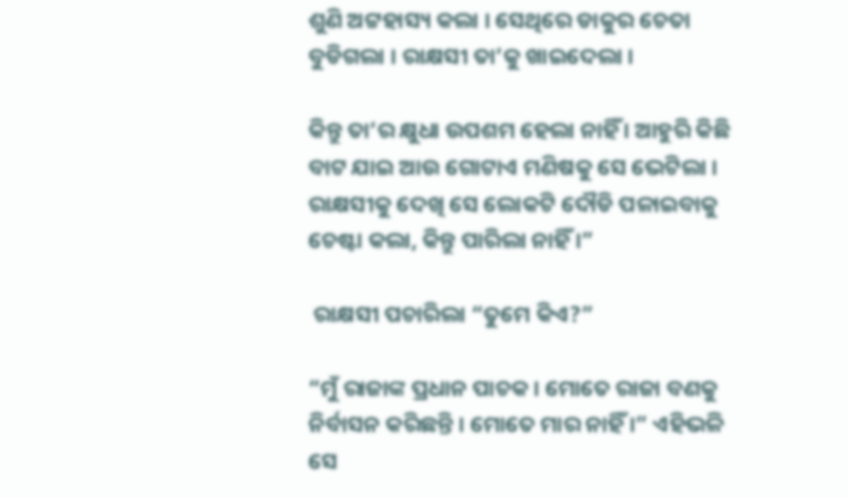ଶୁଣି ଅଟ୍ଟହାସ୍ୟ କଲା । ସେଥିରେ ଡାକୁର ଚେତା ବୁଡିଗଲା । ରାକ୍ଷସୀ ତା’କୁ ଖାଇଦେଲା ।

କିନ୍ତୁ ତା’ର କ୍ଷୁଧା ଉପଶମ ହେଲା ନାହିଁ । ଆହୁରି କିଛି ବାଟ ଯାଇ ଆଉ ଗୋଟାଏ ମଣିଷକୁ ସେ ଭେଟିଲା । ରାକ୍ଷସୀକୁ ଦେଖି ସେ ଲୋକଟି ଦୌଡି ପଳାଇବାକୁ ଚେଷ୍ଟା କଲା, କିନ୍ତୁ ପାରିଲା ନାହିଁ ।”

 ରାକ୍ଷସୀ ପଚାରିଲା “ତୁମେ କିଏ?”

“ମୁଁ ରାଜାଙ୍କ ପ୍ରଧାନ ପାଚକ । ମୋତେ ରାଜା ବଣକୁ ନିର୍ବାସନ କରିଛନ୍ତି । ମୋତେ ମାର ନାହିଁ ।” ଏହିଭଳି ସେ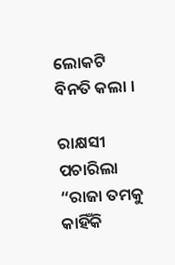ଲୋକଟି ବିନତି କଲା ।

ରାକ୍ଷସୀ ପଚାରିଲା “ରାଜା ତମକୁ କାହିଁକି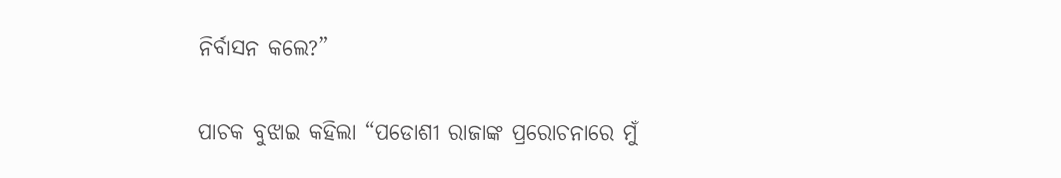ନିର୍ବାସନ କଲେ?”

ପାଚକ ବୁଝାଇ କହିଲା “ପଡୋଶୀ ରାଜାଙ୍କ ପ୍ରରୋଚନାରେ ମୁଁ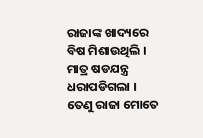ରାଜାଙ୍କ ଖାଦ୍ୟରେ ବିଷ ମିଶାଉଥିଲି । ମାତ୍ର ଷଡଯନ୍ତ୍ର ଧରାପଡିଗଲା । ତେଣୁ ରାଜା ମୋତେ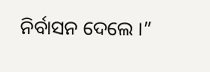ନିର୍ବାସନ ଦେଲେ ।”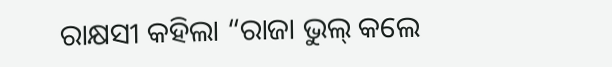ରାକ୍ଷସୀ କହିଲା “ରାଜା ଭୁଲ୍ କଲେ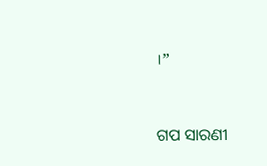।”


ଗପ ସାରଣୀ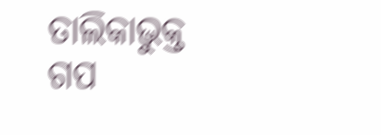ତାଲିକାଭୁକ୍ତ ଗପ